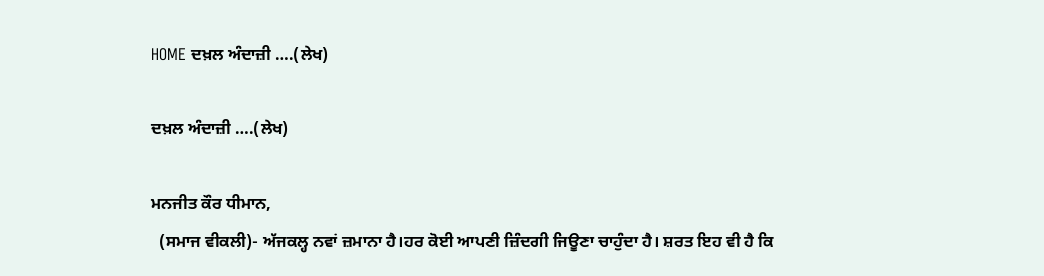HOME ਦਖ਼ਲ ਅੰਦਾਜ਼ੀ ….(ਲੇਖ)

ਦਖ਼ਲ ਅੰਦਾਜ਼ੀ ….(ਲੇਖ)

ਮਨਜੀਤ ਕੌਰ ਧੀਮਾਨ,
  (ਸਮਾਜ ਵੀਕਲੀ)- ਅੱਜਕਲ੍ਹ ਨਵਾਂ ਜ਼ਮਾਨਾ ਹੈ।ਹਰ ਕੋਈ ਆਪਣੀ ਜ਼ਿੰਦਗੀ ਜਿਊਣਾ ਚਾਹੁੰਦਾ ਹੈ। ਸ਼ਰਤ ਇਹ ਵੀ ਹੈ ਕਿ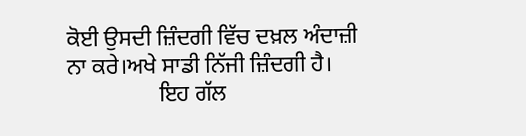ਕੋਈ ਉਸਦੀ ਜ਼ਿੰਦਗੀ ਵਿੱਚ ਦਖ਼ਲ ਅੰਦਾਜ਼ੀ ਨਾ ਕਰੇ।ਅਖੇ ਸਾਡੀ ਨਿੱਜੀ ਜ਼ਿੰਦਗੀ ਹੈ।
                ਇਹ ਗੱਲ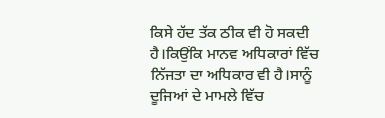ਕਿਸੇ ਹੱਦ ਤੱਕ ਠੀਕ ਵੀ ਹੋ ਸਕਦੀ ਹੈ।ਕਿਉਂਕਿ ਮਾਨਵ ਅਧਿਕਾਰਾਂ ਵਿੱਚ ਨਿੱਜਤਾ ਦਾ ਅਧਿਕਾਰ ਵੀ ਹੈ।ਸਾਨੂੰ ਦੂਜਿਆਂ ਦੇ ਮਾਮਲੇ ਵਿੱਚ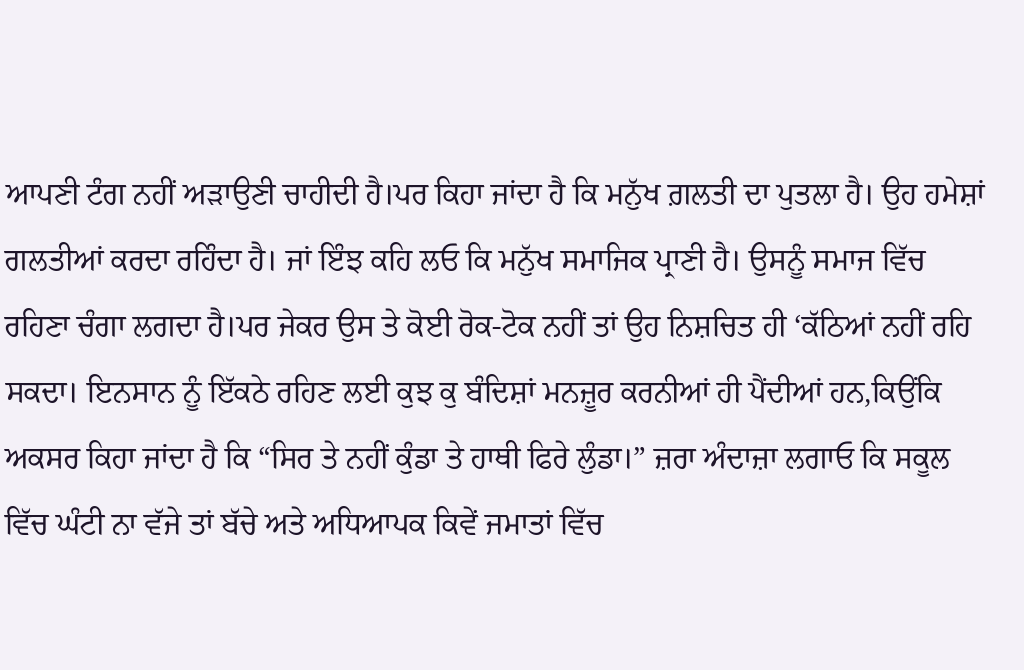ਆਪਣੀ ਟੰਗ ਨਹੀਂ ਅੜਾਉਣੀ ਚਾਹੀਦੀ ਹੈ।ਪਰ ਕਿਹਾ ਜਾਂਦਾ ਹੈ ਕਿ ਮਨੁੱਖ ਗ਼ਲਤੀ ਦਾ ਪੁਤਲਾ ਹੈ। ਉਹ ਹਮੇਸ਼ਾਂ ਗਲਤੀਆਂ ਕਰਦਾ ਰਹਿੰਦਾ ਹੈ। ਜਾਂ ਇੰਝ ਕਹਿ ਲਓ ਕਿ ਮਨੁੱਖ ਸਮਾਜਿਕ ਪ੍ਰਾਣੀ ਹੈ। ਉਸਨੂੰ ਸਮਾਜ ਵਿੱਚ ਰਹਿਣਾ ਚੰਗਾ ਲਗਦਾ ਹੈ।ਪਰ ਜੇਕਰ ਉਸ ਤੇ ਕੋਈ ਰੋਕ-ਟੋਕ ਨਹੀਂ ਤਾਂ ਉਹ ਨਿਸ਼ਚਿਤ ਹੀ ‘ਕੱਠਿਆਂ ਨਹੀਂ ਰਹਿ ਸਕਦਾ। ਇਨਸਾਨ ਨੂੰ ਇੱਕਠੇ ਰਹਿਣ ਲਈ ਕੁਝ ਕੁ ਬੰਦਿਸ਼ਾਂ ਮਨਜ਼ੂਰ ਕਰਨੀਆਂ ਹੀ ਪੈਂਦੀਆਂ ਹਨ,ਕਿਉਂਕਿ ਅਕਸਰ ਕਿਹਾ ਜਾਂਦਾ ਹੈ ਕਿ “ਸਿਰ ਤੇ ਨਹੀਂ ਕੁੰਡਾ ਤੇ ਹਾਥੀ ਫਿਰੇ ਲੁੰਡਾ।” ਜ਼ਰਾ ਅੰਦਾਜ਼ਾ ਲਗਾਓ ਕਿ ਸਕੂਲ ਵਿੱਚ ਘੰਟੀ ਨਾ ਵੱਜੇ ਤਾਂ ਬੱਚੇ ਅਤੇ ਅਧਿਆਪਕ ਕਿਵੇਂ ਜਮਾਤਾਂ ਵਿੱਚ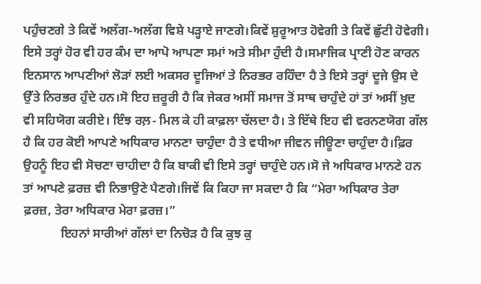ਪਹੁੰਚਣਗੇ ਤੇ ਕਿਵੇਂ ਅਲੱਗ-ਅਲੱਗ ਵਿਸ਼ੇ ਪੜ੍ਹਾਏ ਜਾਣਗੇ।ਕਿਵੇਂ ਸ਼ੁਰੂਆਤ ਹੋਵੇਗੀ ਤੇ ਕਿਵੇਂ ਛੁੱਟੀ ਹੋਵੇਗੀ। ਇਸੇ ਤਰ੍ਹਾਂ ਹੋਰ ਵੀ ਹਰ ਕੰਮ ਦਾ ਆਪੋ ਆਪਣਾ ਸਮਾਂ ਅਤੇ ਸੀਮਾ ਹੁੰਦੀ ਹੈ।ਸਮਾਜਿਕ ਪ੍ਰਾਣੀ ਹੋਣ ਕਾਰਨ ਇਨਸਾਨ ਆਪਣੀਆਂ ਲੋੜਾਂ ਲਈ ਅਕਸਰ ਦੂਜਿਆਂ ਤੇ ਨਿਰਭਰ ਰਹਿੰਦਾ ਹੈ ਤੇ ਇਸੇ ਤਰ੍ਹਾਂ ਦੂਜੇ ਉਸ ਦੇ ਉੱਤੇ ਨਿਰਭਰ ਹੁੰਦੇ ਹਨ।ਸੋ ਇਹ ਜ਼ਰੂਰੀ ਹੈ ਕਿ ਜੇਕਰ ਅਸੀਂ ਸਮਾਜ ਤੋਂ ਸਾਥ ਚਾਹੁੰਦੇ ਹਾਂ ਤਾਂ ਅਸੀਂ ਖ਼ੁਦ ਵੀ ਸਹਿਯੋਗ ਕਰੀਏ। ਇੰਝ ਰਲ਼- ਮਿਲ ਕੇ ਹੀ ਕਾਫ਼ਲਾ ਚੱਲਦਾ ਹੈ। ਤੇ ਇੱਥੇ ਇਹ ਵੀ ਵਰਨਣਯੋਗ ਗੱਲ ਹੈ ਕਿ ਹਰ ਕੋਈ ਆਪਣੇ ਅਧਿਕਾਰ ਮਾਨਣਾ ਚਾਹੁੰਦਾ ਹੈ ਤੇ ਵਧੀਆ ਜੀਵਨ ਜੀਊਣਾ ਚਾਹੁੰਦਾ ਹੈ।ਫ਼ਿਰ ਉਹਨੂੰ ਇਹ ਵੀ ਸੋਚਣਾ ਚਾਹੀਦਾ ਹੈ ਕਿ ਬਾਕੀ ਵੀ ਇਸੇ ਤਰ੍ਹਾਂ ਚਾਹੁੰਦੇ ਹਨ।ਸੋ ਜੇ ਅਧਿਕਾਰ ਮਾਨਣੇ ਹਨ ਤਾਂ ਆਪਣੇ ਫ਼ਰਜ਼ ਵੀ ਨਿਭਾਉਣੇ ਪੈਣਗੇ।ਜਿਵੇਂ ਕਿ ਕਿਹਾ ਜਾ ਸਕਦਾ ਹੈ ਕਿ “ਮੇਰਾ ਅਧਿਕਾਰ ਤੇਰਾ ਫ਼ਰਜ਼, ਤੇਰਾ ਅਧਿਕਾਰ ਮੇਰਾ ਫ਼ਰਜ਼।”
            ਇਹਨਾਂ ਸਾਰੀਆਂ ਗੱਲਾਂ ਦਾ ਨਿਚੋੜ ਹੈ ਕਿ ਕੁਝ ਕੁ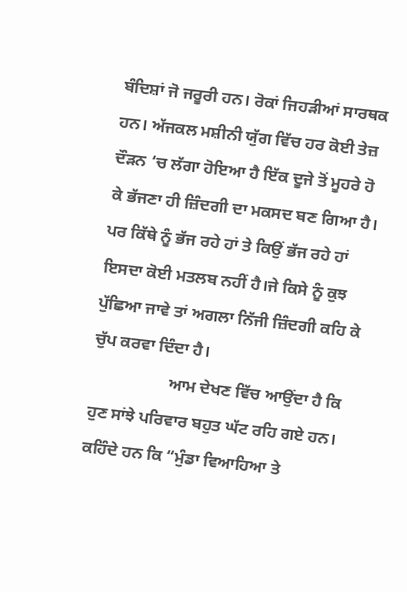ਬੰਦਿਸ਼ਾਂ ਜੋ ਜਰੂਰੀ ਹਨ। ਰੋਕਾਂ ਜਿਹੜੀਆਂ ਸਾਰਥਕ ਹਨ। ਅੱਜਕਲ ਮਸ਼ੀਨੀ ਯੁੱਗ ਵਿੱਚ ਹਰ ਕੋਈ ਤੇਜ਼ ਦੌੜਨ ‘ਚ ਲੱਗਾ ਹੋਇਆ ਹੈ ਇੱਕ ਦੂਜੇ ਤੋਂ ਮੂਹਰੇ ਹੋ ਕੇ ਭੱਜਣਾ ਹੀ ਜ਼ਿੰਦਗੀ ਦਾ ਮਕਸਦ ਬਣ ਗਿਆ ਹੈ। ਪਰ ਕਿੱਥੇ ਨੂੰ ਭੱਜ ਰਹੇ ਹਾਂ ਤੇ ਕਿਉਂ ਭੱਜ ਰਹੇ ਹਾਂ ਇਸਦਾ ਕੋਈ ਮਤਲਬ ਨਹੀਂ ਹੈ।ਜੇ ਕਿਸੇ ਨੂੰ ਕੁਝ ਪੁੱਛਿਆ ਜਾਵੇ ਤਾਂ ਅਗਲਾ ਨਿੱਜੀ ਜ਼ਿੰਦਗੀ ਕਹਿ ਕੇ ਚੁੱਪ ਕਰਵਾ ਦਿੰਦਾ ਹੈ।
                   ਆਮ ਦੇਖਣ ਵਿੱਚ ਆਉਂਦਾ ਹੈ ਕਿ ਹੁਣ ਸਾਂਝੇ ਪਰਿਵਾਰ ਬਹੁਤ ਘੱਟ ਰਹਿ ਗਏ ਹਨ। ਕਹਿੰਦੇ ਹਨ ਕਿ “ਮੁੰਡਾ ਵਿਆਹਿਆ ਤੇ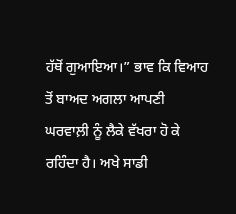ਹੱਥੋਂ ਗੁਆਇਆ।” ਭਾਵ ਕਿ ਵਿਆਹ ਤੋਂ ਬਾਅਦ ਅਗਲਾ ਆਪਣੀ ਘਰਵਾਲ਼ੀ ਨੂੰ ਲੈਕੇ ਵੱਖਰਾ ਹੋ ਕੇ ਰਹਿੰਦਾ ਹੈ। ਅਖੇ ਸਾਡੀ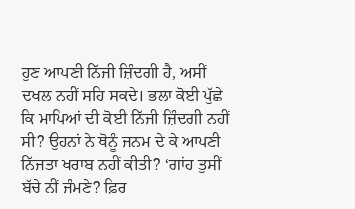ਹੁਣ ਆਪਣੀ ਨਿੱਜੀ ਜ਼ਿੰਦਗੀ ਹੈ, ਅਸੀਂ ਦਖਲ ਨਹੀਂ ਸਹਿ ਸਕਦੇ। ਭਲਾ ਕੋਈ ਪੁੱਛੇ ਕਿ ਮਾਪਿਆਂ ਦੀ ਕੋਈ ਨਿੱਜੀ ਜ਼ਿੰਦਗੀ ਨਹੀਂ ਸੀ? ਉਹਨਾਂ ਨੇ ਥੋਨੂੰ ਜਨਮ ਦੇ ਕੇ ਆਪਣੀ ਨਿੱਜਤਾ ਖਰਾਬ ਨਹੀਂ ਕੀਤੀ? ‘ਗਾਂਹ ਤੁਸੀਂ ਬੱਚੇ ਨੀਂ ਜੰਮਣੇ? ਫ਼ਿਰ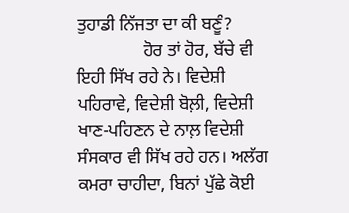ਤੁਹਾਡੀ ਨਿੱਜਤਾ ਦਾ ਕੀ ਬਣੂੰ?
               ਹੋਰ ਤਾਂ ਹੋਰ, ਬੱਚੇ ਵੀ ਇਹੀ ਸਿੱਖ ਰਹੇ ਨੇ। ਵਿਦੇਸ਼ੀ ਪਹਿਰਾਵੇ, ਵਿਦੇਸ਼ੀ ਬੋਲ਼ੀ, ਵਿਦੇਸ਼ੀ ਖਾਣ-ਪਹਿਣਨ ਦੇ ਨਾਲ਼ ਵਿਦੇਸ਼ੀ ਸੰਸਕਾਰ ਵੀ ਸਿੱਖ ਰਹੇ ਹਨ। ਅਲੱਗ ਕਮਰਾ ਚਾਹੀਦਾ, ਬਿਨਾਂ ਪੁੱਛੇ ਕੋਈ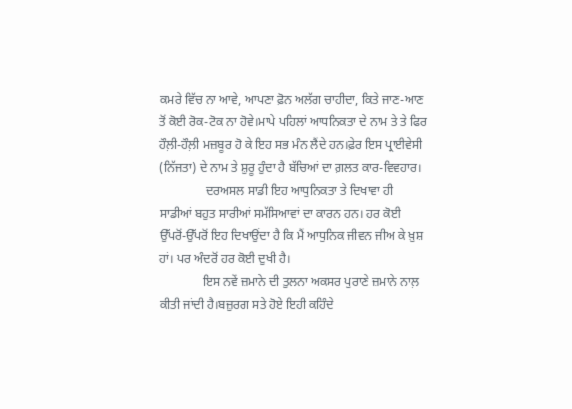ਕਮਰੇ ਵਿੱਚ ਨਾ ਆਵੇ, ਆਪਣਾ ਫ਼ੋਨ ਅਲੱਗ ਚਾਹੀਦਾ, ਕਿਤੇ ਜਾਣ-ਆਣ ਤੋਂ ਕੋਈ ਰੋਕ-ਟੋਕ ਨਾ ਹੋਵੇ।ਮਾਪੇ ਪਹਿਲਾਂ ਆਧਨਿਕਤਾ ਦੇ ਨਾਮ ਤੇ ਤੇ ਫਿਰ ਹੌਲ਼ੀ-ਹੌਲ਼ੀ ਮਜ਼ਬੂਰ ਹੋ ਕੇ ਇਹ ਸਭ ਮੰਨ ਲੈਂਦੇ ਹਨ।ਫ਼ੇਰ ਇਸ ਪ੍ਰਾਈਵੇਸੀ (ਨਿੱਜਤਾ) ਦੇ ਨਾਮ ਤੇ ਸ਼ੁਰੂ ਹੁੰਦਾ ਹੈ ਬੱਚਿਆਂ ਦਾ ਗ਼ਲਤ ਕਾਰ-ਵਿਵਹਾਰ।
               ਦਰਅਸਲ ਸਾਡੀ ਇਹ ਆਧੁਨਿਕਤਾ ਤੇ ਦਿਖਾਵਾ ਹੀ ਸਾਡੀਆਂ ਬਹੁਤ ਸਾਰੀਆਂ ਸਮੱਸਿਆਵਾਂ ਦਾ ਕਾਰਨ ਹਨ। ਹਰ ਕੋਈ ਉੱਪਰੋਂ-ਉੱਪਰੋਂ ਇਹ ਦਿਖਾਉਂਦਾ ਹੈ ਕਿ ਮੈਂ ਆਧੁਨਿਕ ਜੀਵਨ ਜੀਅ ਕੇ ਖ਼ੁਸ਼ ਹਾਂ। ਪਰ ਅੰਦਰੋਂ ਹਰ ਕੋਈ ਦੁਖੀ ਹੈ।
              ਇਸ ਨਵੇਂ ਜ਼ਮਾਨੇ ਦੀ ਤੁਲਨਾ ਅਕਸਰ ਪੁਰਾਣੇ ਜ਼ਮਾਨੇ ਨਾਲ਼ ਕੀਤੀ ਜਾਂਦੀ ਹੈ।ਬਜ਼ੁਰਗ ਸਤੇ ਹੋਏ ਇਹੀ ਕਹਿੰਦੇ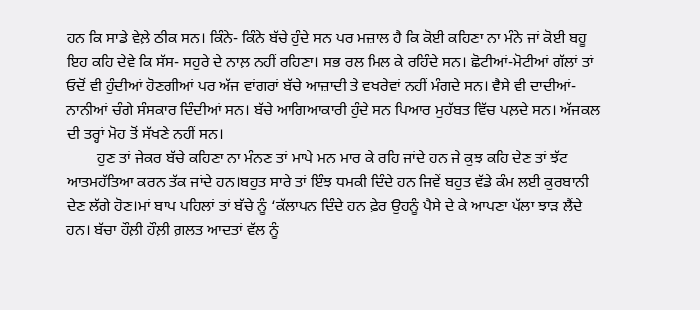ਹਨ ਕਿ ਸਾਡੇ ਵੇਲ਼ੇ ਠੀਕ ਸਨ। ਕਿੰਨੇ- ਕਿੰਨੇ ਬੱਚੇ ਹੁੰਦੇ ਸਨ ਪਰ ਮਜ਼ਾਲ ਹੈ ਕਿ ਕੋਈ ਕਹਿਣਾ ਨਾ ਮੰਨੇ ਜਾਂ ਕੋਈ ਬਹੂ ਇਹ ਕਹਿ ਦੇਵੇ ਕਿ ਸੱਸ- ਸਹੁਰੇ ਦੇ ਨਾਲ਼ ਨਹੀਂ ਰਹਿਣਾ। ਸਭ ਰਲ ਮਿਲ ਕੇ ਰਹਿੰਦੇ ਸਨ। ਛੋਟੀਆਂ-ਮੋਟੀਆਂ ਗੱਲਾਂ ਤਾਂ ਓਦੋਂ ਵੀ ਹੁੰਦੀਆਂ ਹੋਣਗੀਆਂ ਪਰ ਅੱਜ ਵਾਂਗਰਾਂ ਬੱਚੇ ਆਜ਼ਾਦੀ ਤੇ ਵਖਰੇਵਾਂ ਨਹੀਂ ਮੰਗਦੇ ਸਨ। ਵੈਸੇ ਵੀ ਦਾਦੀਆਂ- ਨਾਨੀਆਂ ਚੰਗੇ ਸੰਸਕਾਰ ਦਿੰਦੀਆਂ ਸਨ। ਬੱਚੇ ਆਗਿਆਕਾਰੀ ਹੁੰਦੇ ਸਨ ਪਿਆਰ ਮੁਹੱਬਤ ਵਿੱਚ ਪਲ਼ਦੇ ਸਨ। ਅੱਜਕਲ ਦੀ ਤਰ੍ਹਾਂ ਮੋਹ ਤੋਂ ਸੱਖਣੇ ਨਹੀਂ ਸਨ।
        ਹੁਣ ਤਾਂ ਜੇਕਰ ਬੱਚੇ ਕਹਿਣਾ ਨਾ ਮੰਨਣ ਤਾਂ ਮਾਪੇ ਮਨ ਮਾਰ ਕੇ ਰਹਿ ਜਾਂਦੇ ਹਨ ਜੇ ਕੁਝ ਕਹਿ ਦੇਣ ਤਾਂ ਝੱਟ ਆਤਮਹੱਤਿਆ ਕਰਨ ਤੱਕ ਜਾਂਦੇ ਹਨ।ਬਹੁਤ ਸਾਰੇ ਤਾਂ ਇੰਝ ਧਮਕੀ ਦਿੰਦੇ ਹਨ ਜਿਵੇਂ ਬਹੁਤ ਵੱਡੇ ਕੰਮ ਲਈ ਕੁਰਬਾਨੀ ਦੇਣ ਲੱਗੇ ਹੋਣ।ਮਾਂ ਬਾਪ ਪਹਿਲਾਂ ਤਾਂ ਬੱਚੇ ਨੂੰ ‘ਕੱਲਾਪਨ ਦਿੰਦੇ ਹਨ ਫ਼ੇਰ ਉਹਨੂੰ ਪੈਸੇ ਦੇ ਕੇ ਆਪਣਾ ਪੱਲਾ ਝਾੜ ਲੈਂਦੇ ਹਨ। ਬੱਚਾ ਹੌਲ਼ੀ ਹੌਲ਼ੀ ਗ਼ਲਤ ਆਦਤਾਂ ਵੱਲ ਨੂੰ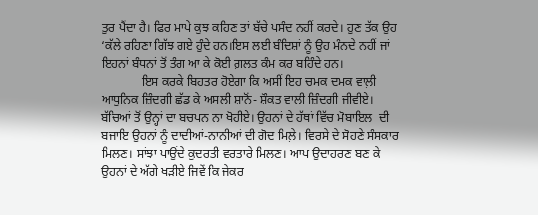ਤੁਰ ਪੈਂਦਾ ਹੈ। ਫਿਰ ਮਾਪੇ ਕੁਝ ਕਹਿਣ ਤਾਂ ਬੱਚੇ ਪਸੰਦ ਨਹੀਂ ਕਰਦੇ। ਹੁਣ ਤੱਕ ਉਹ ‘ਕੱਲੇ ਰਹਿਣਾ ਗਿੱਝ ਗਏ ਹੁੰਦੇ ਹਨ।ਇਸ ਲਈ ਬੰਦਿਸ਼ਾਂ ਨੂੰ ਉਹ ਮੰਨਦੇ ਨਹੀਂ ਜਾਂ ਇਹਨਾਂ ਬੰਧਨਾਂ ਤੋਂ ਤੰਗ ਆ ਕੇ ਕੋਈ ਗ਼ਲਤ ਕੰਮ ਕਰ ਬਹਿੰਦੇ ਹਨ।
             ਇਸ ਕਰਕੇ ਬਿਹਤਰ ਹੋਏਗਾ ਕਿ ਅਸੀਂ ਇਹ ਚਮਕ ਦਮਕ ਵਾਲ਼ੀ ਆਧੁਨਿਕ ਜ਼ਿੰਦਗੀ ਛੱਡ ਕੇ ਅਸਲੀ ਸ਼ਾਨੋਂ- ਸ਼ੌਕਤ ਵਾਲੀ ਜ਼ਿੰਦਗੀ ਜੀਵੀਏ। ਬੱਚਿਆਂ ਤੋਂ ਉਨ੍ਹਾਂ ਦਾ ਬਚਪਨ ਨਾ ਖੋਹੀਏ। ਉਹਨਾਂ ਦੇ ਹੱਥਾਂ ਵਿੱਚ ਮੋਬਾਇਲ  ਦੀ ਬਜਾਇ ਉਹਨਾਂ ਨੂੰ ਦਾਦੀਆਂ-ਨਾਨੀਆਂ ਦੀ ਗੋਦ ਮਿਲ਼ੇ। ਵਿਰਸੇ ਦੇ ਸੋਹਣੇ ਸੰਸਕਾਰ ਮਿਲਣ। ਸਾਂਝਾ ਪਾਉਂਦੇ ਕੁਦਰਤੀ ਵਰਤਾਰੇ ਮਿਲਣ। ਆਪ ਉਦਾਹਰਣ ਬਣ ਕੇ ਉਹਨਾਂ ਦੇ ਅੱਗੇ ਖੜੀਏ ਜਿਵੇਂ ਕਿ ਜੇਕਰ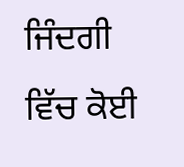ਜਿੰਦਗੀ ਵਿੱਚ ਕੋਈ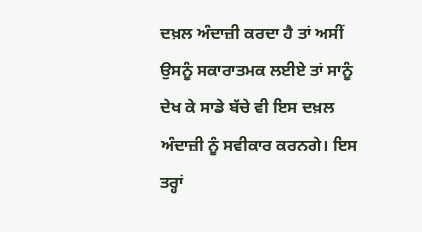ਦਖ਼ਲ ਅੰਦਾਜ਼ੀ ਕਰਦਾ ਹੈ ਤਾਂ ਅਸੀਂ ਉਸਨੂੰ ਸਕਾਰਾਤਮਕ ਲਈਏ ਤਾਂ ਸਾਨੂੰ ਦੇਖ ਕੇ ਸਾਡੇ ਬੱਚੇ ਵੀ ਇਸ ਦਖ਼ਲ ਅੰਦਾਜ਼ੀ ਨੂੰ ਸਵੀਕਾਰ ਕਰਨਗੇ। ਇਸ ਤਰ੍ਹਾਂ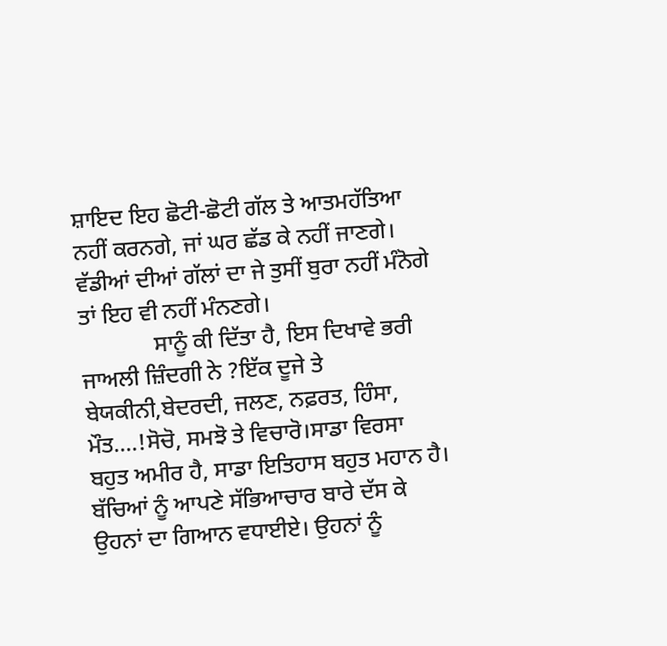ਸ਼ਾਇਦ ਇਹ ਛੋਟੀ-ਛੋਟੀ ਗੱਲ ਤੇ ਆਤਮਹੱਤਿਆ ਨਹੀਂ ਕਰਨਗੇ, ਜਾਂ ਘਰ ਛੱਡ ਕੇ ਨਹੀਂ ਜਾਣਗੇ। ਵੱਡੀਆਂ ਦੀਆਂ ਗੱਲਾਂ ਦਾ ਜੇ ਤੁਸੀਂ ਬੁਰਾ ਨਹੀਂ ਮੰਨੋਗੇ ਤਾਂ ਇਹ ਵੀ ਨਹੀਂ ਮੰਨਣਗੇ।
             ਸਾਨੂੰ ਕੀ ਦਿੱਤਾ ਹੈ, ਇਸ ਦਿਖਾਵੇ ਭਰੀ ਜਾਅਲੀ ਜ਼ਿੰਦਗੀ ਨੇ ?ਇੱਕ ਦੂਜੇ ਤੇ ਬੇਯਕੀਨੀ,ਬੇਦਰਦੀ, ਜਲਣ, ਨਫ਼ਰਤ, ਹਿੰਸਾ, ਮੌਤ….!ਸੋਚੋ, ਸਮਝੋ ਤੇ ਵਿਚਾਰੋ।ਸਾਡਾ ਵਿਰਸਾ ਬਹੁਤ ਅਮੀਰ ਹੈ, ਸਾਡਾ ਇਤਿਹਾਸ ਬਹੁਤ ਮਹਾਨ ਹੈ। ਬੱਚਿਆਂ ਨੂੰ ਆਪਣੇ ਸੱਭਿਆਚਾਰ ਬਾਰੇ ਦੱਸ ਕੇ ਉਹਨਾਂ ਦਾ ਗਿਆਨ ਵਧਾਈਏ। ਉਹਨਾਂ ਨੂੰ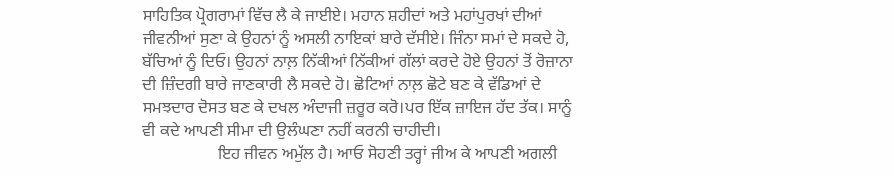ਸਾਹਿਤਿਕ ਪ੍ਰੋਗਰਾਮਾਂ ਵਿੱਚ ਲੈ ਕੇ ਜਾਈਏ। ਮਹਾਨ ਸ਼ਹੀਦਾਂ ਅਤੇ ਮਹਾਂਪੁਰਖਾਂ ਦੀਆਂ ਜੀਵਨੀਆਂ ਸੁਣਾ ਕੇ ਉਹਨਾਂ ਨੂੰ ਅਸਲੀ ਨਾਇਕਾਂ ਬਾਰੇ ਦੱਸੀਏ। ਜਿੰਨਾ ਸਮਾਂ ਦੇ ਸਕਦੇ ਹੋ, ਬੱਚਿਆਂ ਨੂੰ ਦਿਓ। ਉਹਨਾਂ ਨਾਲ਼ ਨਿੱਕੀਆਂ ਨਿੱਕੀਆਂ ਗੱਲਾਂ ਕਰਦੇ ਹੋਏ ਉਹਨਾਂ ਤੋਂ ਰੋਜ਼ਾਨਾ ਦੀ ਜ਼ਿੰਦਗੀ ਬਾਰੇ ਜਾਣਕਾਰੀ ਲੈ ਸਕਦੇ ਹੋ। ਛੋਟਿਆਂ ਨਾਲ਼ ਛੋਟੇ ਬਣ ਕੇ ਵੱਡਿਆਂ ਦੇ ਸਮਝਦਾਰ ਦੋਸਤ ਬਣ ਕੇ ਦਖਲ ਅੰਦਾਜੀ ਜ਼ਰੂਰ ਕਰੋ।ਪਰ ਇੱਕ ਜ਼ਾਇਜ ਹੱਦ ਤੱਕ। ਸਾਨੂੰ ਵੀ ਕਦੇ ਆਪਣੀ ਸੀਮਾ ਦੀ ਉਲੰਘਣਾ ਨਹੀਂ ਕਰਨੀ ਚਾਹੀਦੀ।
                  ਇਹ ਜੀਵਨ ਅਮੁੱਲ ਹੈ। ਆਓ ਸੋਹਣੀ ਤਰ੍ਹਾਂ ਜੀਅ ਕੇ ਆਪਣੀ ਅਗਲੀ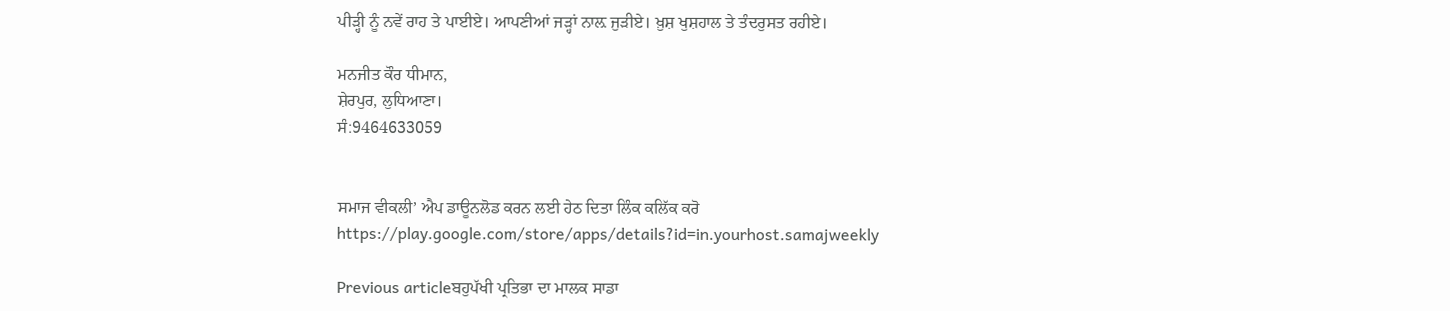ਪੀੜ੍ਹੀ ਨੂੰ ਨਵੇਂ ਰਾਹ ਤੇ ਪਾਈਏ। ਆਪਣੀਆਂ ਜੜ੍ਹਾਂ ਨਾਲ਼ ਜੁੜੀਏ। ਖ਼ੁਸ਼ ਖੁਸ਼ਹਾਲ ਤੇ ਤੰਦਰੁਸਤ ਰਹੀਏ।

ਮਨਜੀਤ ਕੌਰ ਧੀਮਾਨ,
ਸ਼ੇਰਪੁਰ, ਲੁਧਿਆਣਾ।
ਸੰ:9464633059


ਸਮਾਜ ਵੀਕਲੀ’ ਐਪ ਡਾਊਨਲੋਡ ਕਰਨ ਲਈ ਹੇਠ ਦਿਤਾ ਲਿੰਕ ਕਲਿੱਕ ਕਰੋ
https://play.google.com/store/apps/details?id=in.yourhost.samajweekly

Previous articleਬਹੁਪੱਖੀ ਪ੍ਰਤਿਭਾ ਦਾ ਮਾਲਕ ਸਾਡਾ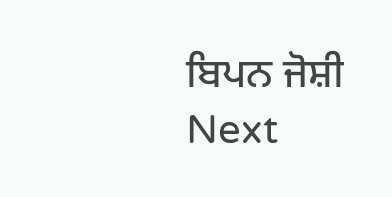ਬਿਪਨ ਜੋਸ਼ੀ
Next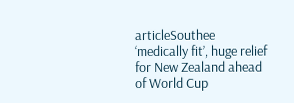articleSouthee ‘medically fit’, huge relief for New Zealand ahead of World Cup